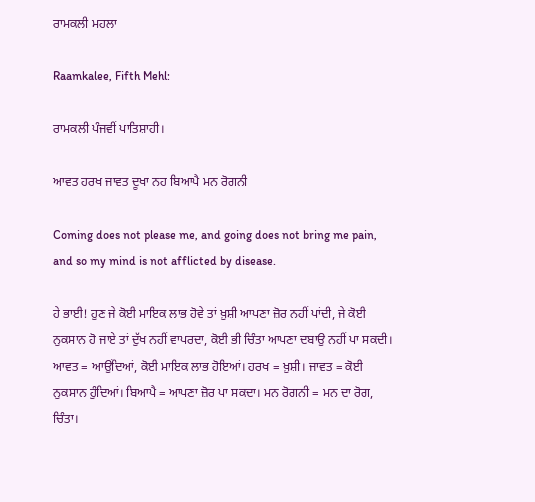ਰਾਮਕਲੀ ਮਹਲਾ

Raamkalee, Fifth Mehl:

ਰਾਮਕਲੀ ਪੰਜਵੀਂ ਪਾਤਿਸ਼ਾਹੀ।

ਆਵਤ ਹਰਖ ਜਾਵਤ ਦੂਖਾ ਨਹ ਬਿਆਪੈ ਮਨ ਰੋਗਨੀ

Coming does not please me, and going does not bring me pain, and so my mind is not afflicted by disease.

ਹੇ ਭਾਈ! ਹੁਣ ਜੇ ਕੋਈ ਮਾਇਕ ਲਾਭ ਹੋਵੇ ਤਾਂ ਖ਼ੁਸ਼ੀ ਆਪਣਾ ਜ਼ੋਰ ਨਹੀਂ ਪਾਂਦੀ, ਜੇ ਕੋਈ ਨੁਕਸਾਨ ਹੋ ਜਾਏ ਤਾਂ ਦੁੱਖ ਨਹੀਂ ਵਾਪਰਦਾ, ਕੋਈ ਭੀ ਚਿੰਤਾ ਆਪਣਾ ਦਬਾਉ ਨਹੀਂ ਪਾ ਸਕਦੀ। ਆਵਤ = ਆਉਂਦਿਆਂ, ਕੋਈ ਮਾਇਕ ਲਾਭ ਹੋਇਆਂ। ਹਰਖ = ਖ਼ੁਸ਼ੀ। ਜਾਵਤ = ਕੋਈ ਨੁਕਸਾਨ ਹੁੰਦਿਆਂ। ਬਿਆਪੈ = ਆਪਣਾ ਜ਼ੋਰ ਪਾ ਸਕਦਾ। ਮਨ ਰੋਗਨੀ = ਮਨ ਦਾ ਰੋਗ, ਚਿੰਤਾ।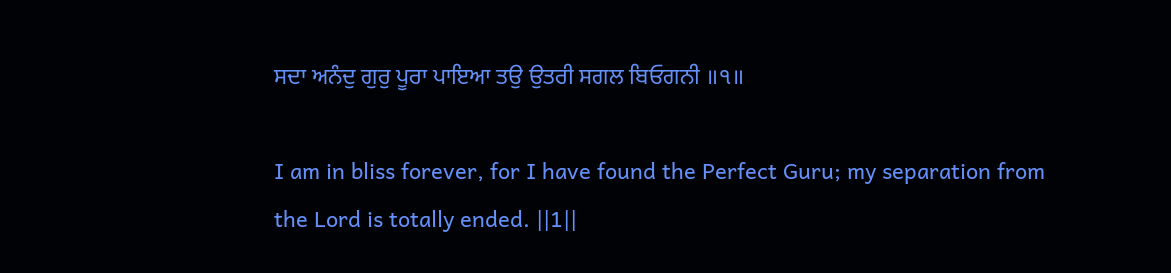ਸਦਾ ਅਨੰਦੁ ਗੁਰੁ ਪੂਰਾ ਪਾਇਆ ਤਉ ਉਤਰੀ ਸਗਲ ਬਿਓਗਨੀ ॥੧॥

I am in bliss forever, for I have found the Perfect Guru; my separation from the Lord is totally ended. ||1||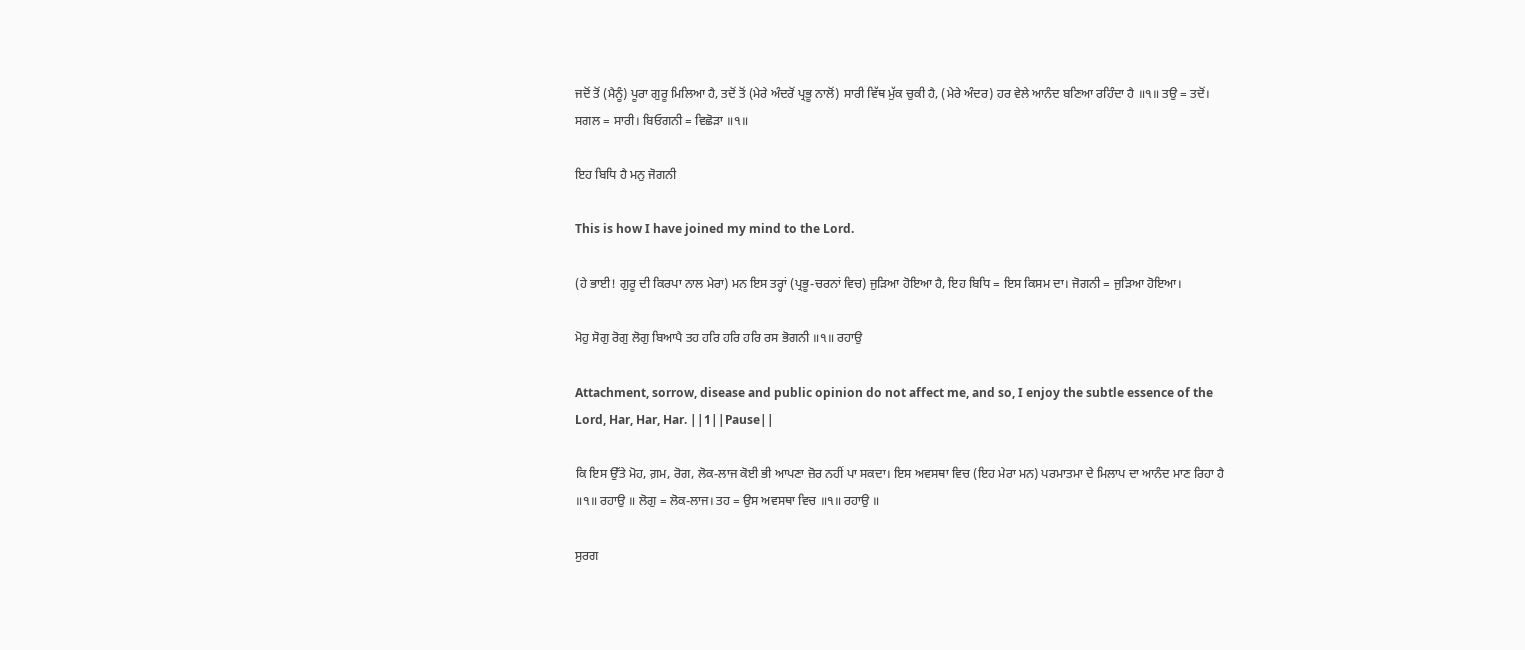ਜਦੋਂ ਤੋਂ (ਮੈਨੂੰ) ਪੂਰਾ ਗੁਰੂ ਮਿਲਿਆ ਹੈ, ਤਦੋਂ ਤੋਂ (ਮੇਰੇ ਅੰਦਰੋਂ ਪ੍ਰਭੂ ਨਾਲੋਂ) ਸਾਰੀ ਵਿੱਥ ਮੁੱਕ ਚੁਕੀ ਹੈ, (ਮੇਰੇ ਅੰਦਰ) ਹਰ ਵੇਲੇ ਆਨੰਦ ਬਣਿਆ ਰਹਿੰਦਾ ਹੈ ॥੧॥ ਤਉ = ਤਦੋਂ। ਸਗਲ = ਸਾਰੀ। ਬਿਓਗਨੀ = ਵਿਛੋੜਾ ॥੧॥

ਇਹ ਬਿਧਿ ਹੈ ਮਨੁ ਜੋਗਨੀ

This is how I have joined my mind to the Lord.

(ਹੇ ਭਾਈ! ਗੁਰੂ ਦੀ ਕਿਰਪਾ ਨਾਲ ਮੇਰਾ) ਮਨ ਇਸ ਤਰ੍ਹਾਂ (ਪ੍ਰਭੂ-ਚਰਨਾਂ ਵਿਚ) ਜੁੜਿਆ ਹੋਇਆ ਹੈ, ਇਹ ਬਿਧਿ = ਇਸ ਕਿਸਮ ਦਾ। ਜੋਗਨੀ = ਜੁੜਿਆ ਹੋਇਆ।

ਮੋਹੁ ਸੋਗੁ ਰੋਗੁ ਲੋਗੁ ਬਿਆਪੈ ਤਹ ਹਰਿ ਹਰਿ ਹਰਿ ਰਸ ਭੋਗਨੀ ॥੧॥ ਰਹਾਉ

Attachment, sorrow, disease and public opinion do not affect me, and so, I enjoy the subtle essence of the Lord, Har, Har, Har. ||1||Pause||

ਕਿ ਇਸ ਉੱਤੇ ਮੋਹ, ਗ਼ਮ, ਰੋਗ, ਲੋਕ-ਲਾਜ ਕੋਈ ਭੀ ਆਪਣਾ ਜ਼ੋਰ ਨਹੀਂ ਪਾ ਸਕਦਾ। ਇਸ ਅਵਸਥਾ ਵਿਚ (ਇਹ ਮੇਰਾ ਮਨ) ਪਰਮਾਤਮਾ ਦੇ ਮਿਲਾਪ ਦਾ ਆਨੰਦ ਮਾਣ ਰਿਹਾ ਹੈ ॥੧॥ ਰਹਾਉ ॥ ਲੋਗੁ = ਲੋਕ-ਲਾਜ। ਤਹ = ਉਸ ਅਵਸਥਾ ਵਿਚ ॥੧॥ ਰਹਾਉ ॥

ਸੁਰਗ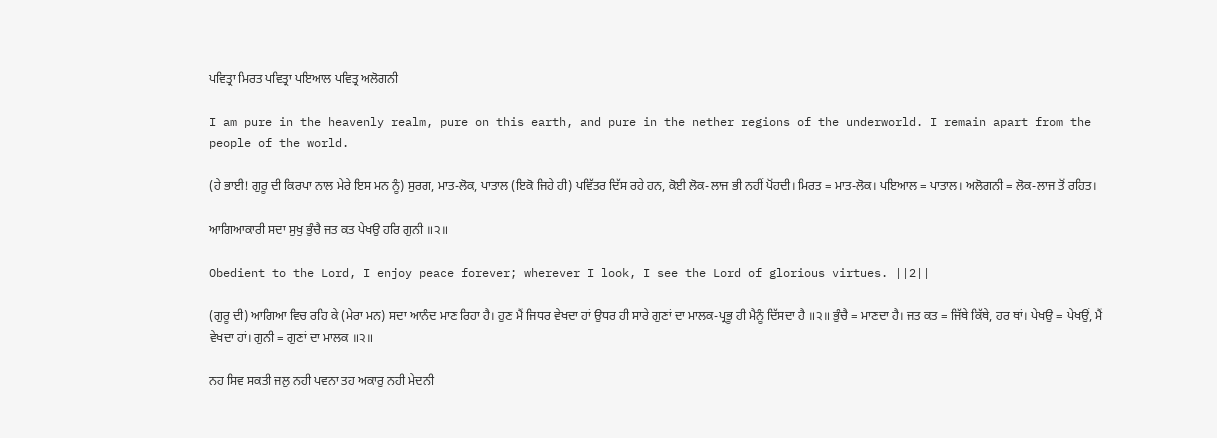ਪਵਿਤ੍ਰਾ ਮਿਰਤ ਪਵਿਤ੍ਰਾ ਪਇਆਲ ਪਵਿਤ੍ਰ ਅਲੋਗਨੀ

I am pure in the heavenly realm, pure on this earth, and pure in the nether regions of the underworld. I remain apart from the people of the world.

(ਹੇ ਭਾਈ! ਗੁਰੂ ਦੀ ਕਿਰਪਾ ਨਾਲ ਮੇਰੇ ਇਸ ਮਨ ਨੂੰ) ਸੁਰਗ, ਮਾਤ-ਲੋਕ, ਪਾਤਾਲ (ਇਕੋ ਜਿਹੇ ਹੀ) ਪਵਿੱਤਰ ਦਿੱਸ ਰਹੇ ਹਨ, ਕੋਈ ਲੋਕ-ਲਾਜ ਭੀ ਨਹੀਂ ਪੋਂਹਦੀ। ਮਿਰਤ = ਮਾਤ-ਲੋਕ। ਪਇਆਲ = ਪਾਤਾਲ। ਅਲੋਗਨੀ = ਲੋਕ-ਲਾਜ ਤੋਂ ਰਹਿਤ।

ਆਗਿਆਕਾਰੀ ਸਦਾ ਸੁਖੁ ਭੁੰਚੈ ਜਤ ਕਤ ਪੇਖਉ ਹਰਿ ਗੁਨੀ ॥੨॥

Obedient to the Lord, I enjoy peace forever; wherever I look, I see the Lord of glorious virtues. ||2||

(ਗੁਰੂ ਦੀ) ਆਗਿਆ ਵਿਚ ਰਹਿ ਕੇ (ਮੇਰਾ ਮਨ) ਸਦਾ ਆਨੰਦ ਮਾਣ ਰਿਹਾ ਹੈ। ਹੁਣ ਮੈਂ ਜਿਧਰ ਵੇਖਦਾ ਹਾਂ ਉਧਰ ਹੀ ਸਾਰੇ ਗੁਣਾਂ ਦਾ ਮਾਲਕ-ਪ੍ਰਭੂ ਹੀ ਮੈਨੂੰ ਦਿੱਸਦਾ ਹੈ ॥੨॥ ਭੁੰਚੈ = ਮਾਣਦਾ ਹੈ। ਜਤ ਕਤ = ਜਿੱਥੇ ਕਿੱਥੇ, ਹਰ ਥਾਂ। ਪੇਖਉ = ਪੇਖਉਂ, ਮੈਂ ਵੇਖਦਾ ਹਾਂ। ਗੁਨੀ = ਗੁਣਾਂ ਦਾ ਮਾਲਕ ॥੨॥

ਨਹ ਸਿਵ ਸਕਤੀ ਜਲੁ ਨਹੀ ਪਵਨਾ ਤਹ ਅਕਾਰੁ ਨਹੀ ਮੇਦਨੀ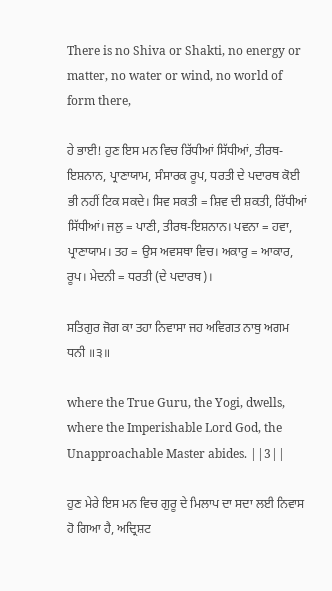There is no Shiva or Shakti, no energy or matter, no water or wind, no world of form there,

ਹੇ ਭਾਈ! ਹੁਣ ਇਸ ਮਨ ਵਿਚ ਰਿੱਧੀਆਂ ਸਿੱਧੀਆਂ, ਤੀਰਥ-ਇਸ਼ਨਾਨ, ਪ੍ਰਾਣਾਯਾਮ, ਸੰਸਾਰਕ ਰੂਪ, ਧਰਤੀ ਦੇ ਪਦਾਰਥ ਕੋਈ ਭੀ ਨਹੀਂ ਟਿਕ ਸਕਦੇ। ਸਿਵ ਸਕਤੀ = ਸ਼ਿਵ ਦੀ ਸ਼ਕਤੀ, ਰਿੱਧੀਆਂ ਸਿੱਧੀਆਂ। ਜਲੁ = ਪਾਣੀ, ਤੀਰਥ-ਇਸ਼ਨਾਨ। ਪਵਨਾ = ਹਵਾ, ਪ੍ਰਾਣਾਯਾਮ। ਤਹ = ਉਸ ਅਵਸਥਾ ਵਿਚ। ਅਕਾਰੁ = ਆਕਾਰ, ਰੂਪ। ਮੇਦਨੀ = ਧਰਤੀ (ਦੇ ਪਦਾਰਥ)।

ਸਤਿਗੁਰ ਜੋਗ ਕਾ ਤਹਾ ਨਿਵਾਸਾ ਜਹ ਅਵਿਗਤ ਨਾਥੁ ਅਗਮ ਧਨੀ ॥੩॥

where the True Guru, the Yogi, dwells, where the Imperishable Lord God, the Unapproachable Master abides. ||3||

ਹੁਣ ਮੇਰੇ ਇਸ ਮਨ ਵਿਚ ਗੁਰੂ ਦੇ ਮਿਲਾਪ ਦਾ ਸਦਾ ਲਈ ਨਿਵਾਸ ਹੋ ਗਿਆ ਹੈ, ਅਦ੍ਰਿਸ਼ਟ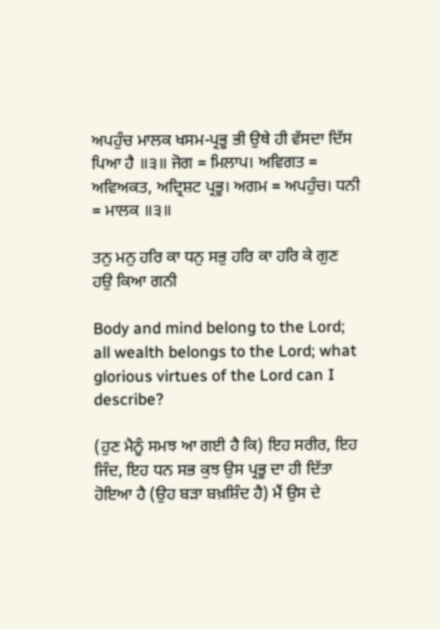ਅਪਹੁੰਚ ਮਾਲਕ ਖਸਮ-ਪ੍ਰਭੂ ਭੀ ਉਥੇ ਹੀ ਵੱਸਦਾ ਦਿੱਸ ਪਿਆ ਹੈ ॥੩॥ ਜੋਗ = ਮਿਲਾਪ। ਅਵਿਗਤ = ਅਵਿਅਕਤ, ਅਦ੍ਰਿਸ਼ਟ ਪ੍ਰਭੂ। ਅਗਮ = ਅਪਹੁੰਚ। ਧਨੀ = ਮਾਲਕ ॥੩॥

ਤਨੁ ਮਨੁ ਹਰਿ ਕਾ ਧਨੁ ਸਭੁ ਹਰਿ ਕਾ ਹਰਿ ਕੇ ਗੁਣ ਹਉ ਕਿਆ ਗਨੀ

Body and mind belong to the Lord; all wealth belongs to the Lord; what glorious virtues of the Lord can I describe?

(ਹੁਣ ਮੈਨੂੰ ਸਮਝ ਆ ਗਈ ਹੈ ਕਿ) ਇਹ ਸਰੀਰ, ਇਹ ਜਿੰਦ, ਇਹ ਧਨ ਸਭ ਕੁਝ ਉਸ ਪ੍ਰਭੂ ਦਾ ਹੀ ਦਿੱਤਾ ਹੋਇਆ ਹੈ (ਉਹ ਬੜਾ ਬਖ਼ਸ਼ਿੰਦ ਹੈ) ਮੈਂ ਉਸ ਦੇ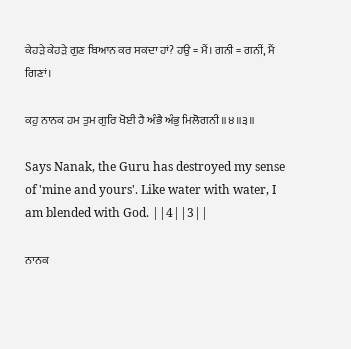ਕੇਹੜੇ ਕੇਹੜੇ ਗੁਣ ਬਿਆਨ ਕਰ ਸਕਦਾ ਹਾਂ? ਹਉ = ਮੈਂ। ਗਨੀ = ਗਨੀਂ, ਮੈਂ ਗਿਣਾਂ।

ਕਹੁ ਨਾਨਕ ਹਮ ਤੁਮ ਗੁਰਿ ਖੋਈ ਹੈ ਅੰਭੈ ਅੰਭੁ ਮਿਲੋਗਨੀ ॥੪॥੩॥

Says Nanak, the Guru has destroyed my sense of 'mine and yours'. Like water with water, I am blended with God. ||4||3||

ਨਾਨਕ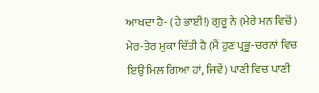ਆਖਦਾ ਹੈ- (ਹੇ ਭਾਈ!) ਗੁਰੂ ਨੇ (ਮੇਰੇ ਮਨ ਵਿਚੋਂ) ਮੇਰ-ਤੇਰ ਮੁਕਾ ਦਿੱਤੀ ਹੈ (ਮੈਂ ਹੁਣ ਪ੍ਰਭੂ-ਚਰਨਾਂ ਵਿਚ ਇਉਂ ਮਿਲ ਗਿਆ ਹਾਂ, ਜਿਵੇਂ) ਪਾਣੀ ਵਿਚ ਪਾਣੀ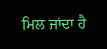ਮਿਲ ਜਾਂਦਾ ਹੈ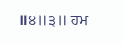॥੪॥੩॥ ਹਮ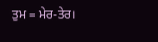ਤੁਮ = ਮੇਰ-ਤੇਰ।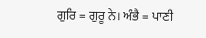ਗੁਰਿ = ਗੁਰੂ ਨੇ। ਅੰਭੈ = ਪਾਣੀ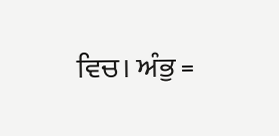ਵਿਚ। ਅੰਭੁ =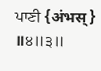ਪਾਣੀ {अंभस्} ॥੪॥੩॥